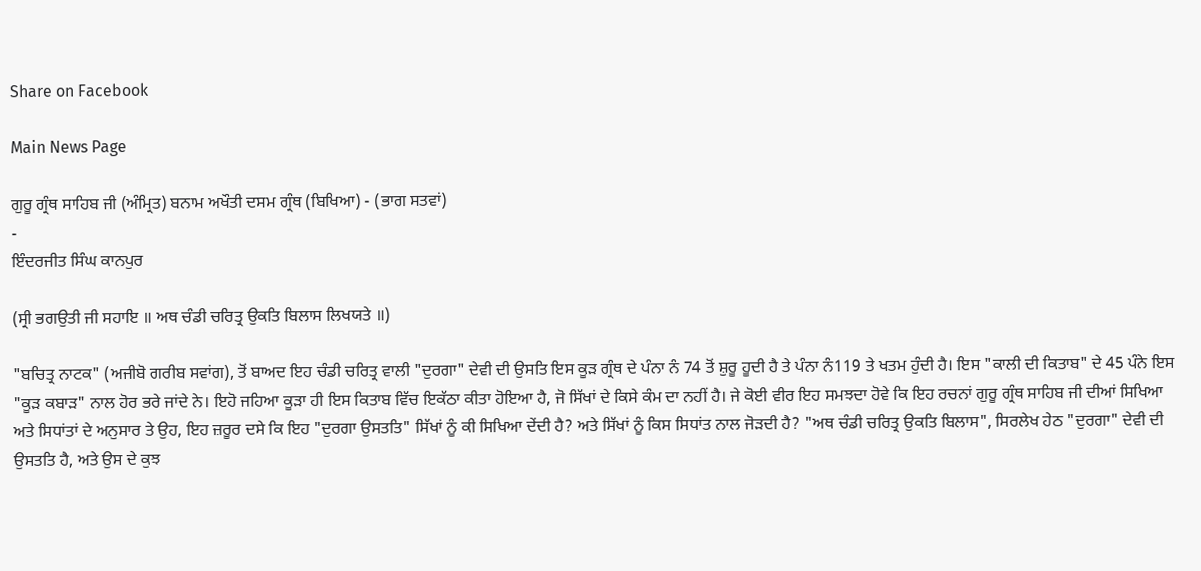Share on Facebook

Main News Page

ਗੁਰੂ ਗ੍ਰੰਥ ਸਾਹਿਬ ਜੀ (ਅੰਮ੍ਰਿਤ) ਬਨਾਮ ਅਖੌਤੀ ਦਸਮ ਗ੍ਰੰਥ (ਬਿਖਿਆ) - (ਭਾਗ ਸਤਵਾਂ)
-
ਇੰਦਰਜੀਤ ਸਿੰਘ ਕਾਨਪੁਰ

(ਸ੍ਰੀ ਭਗਉਤੀ ਜੀ ਸਹਾਇ ॥ ਅਥ ਚੰਡੀ ਚਰਿਤ੍ਰ ਉਕਤਿ ਬਿਲਾਸ ਲਿਖਯਤੇ ॥)

"ਬਚਿਤ੍ਰ ਨਾਟਕ" (ਅਜੀਬੋ ਗਰੀਬ ਸਵਾਂਗ), ਤੋਂ ਬਾਅਦ ਇਹ ਚੰਡੀ ਚਰਿਤ੍ਰ ਵਾਲੀ "ਦੁਰਗਾ" ਦੇਵੀ ਦੀ ਉਸਤਿ ਇਸ ਕੂੜ ਗ੍ਰੰਥ ਦੇ ਪੰਨਾ ਨੰ 74 ਤੋਂ ਸ਼ੁਰੂ ਹੂਦੀ ਹੈ ਤੇ ਪੰਨਾ ਨੰ119 ਤੇ ਖਤਮ ਹੁੰਦੀ ਹੈ। ਇਸ "ਕਾਲੀ ਦੀ ਕਿਤਾਬ" ਦੇ 45 ਪੰਨੇ ਇਸ "ਕੂੜ ਕਬਾੜ" ਨਾਲ ਹੋਰ ਭਰੇ ਜਾਂਦੇ ਨੇ। ਇਹੋ ਜਹਿਆ ਕੂੜਾ ਹੀ ਇਸ ਕਿਤਾਬ ਵਿੱਚ ਇਕੱਠਾ ਕੀਤਾ ਹੋਇਆ ਹੈ, ਜੋ ਸਿੱਖਾਂ ਦੇ ਕਿਸੇ ਕੰਮ ਦਾ ਨਹੀਂ ਹੈ। ਜੇ ਕੋਈ ਵੀਰ ਇਹ ਸਮਝਦਾ ਹੋਵੇ ਕਿ ਇਹ ਰਚਨਾਂ ਗੁਰੂ ਗ੍ਰੰਥ ਸਾਹਿਬ ਜੀ ਦੀਆਂ ਸਿਖਿਆ ਅਤੇ ਸਿਧਾਂਤਾਂ ਦੇ ਅਨੁਸਾਰ ਤੇ ਉਹ, ਇਹ ਜ਼ਰੂਰ ਦਸੇ ਕਿ ਇਹ "ਦੁਰਗਾ ਉਸਤਤਿ" ਸਿੱਖਾਂ ਨੂੰ ਕੀ ਸਿਖਿਆ ਦੇਂਦੀ ਹੈ? ਅਤੇ ਸਿੱਖਾਂ ਨੂੰ ਕਿਸ ਸਿਧਾਂਤ ਨਾਲ ਜੋੜਦੀ ਹੈ? "ਅਥ ਚੰਡੀ ਚਰਿਤ੍ਰ ਉਕਤਿ ਬਿਲਾਸ", ਸਿਰਲੇਖ ਹੇਠ "ਦੁਰਗਾ" ਦੇਵੀ ਦੀ ਉਸਤਤਿ ਹੈ, ਅਤੇ ਉਸ ਦੇ ਕੁਝ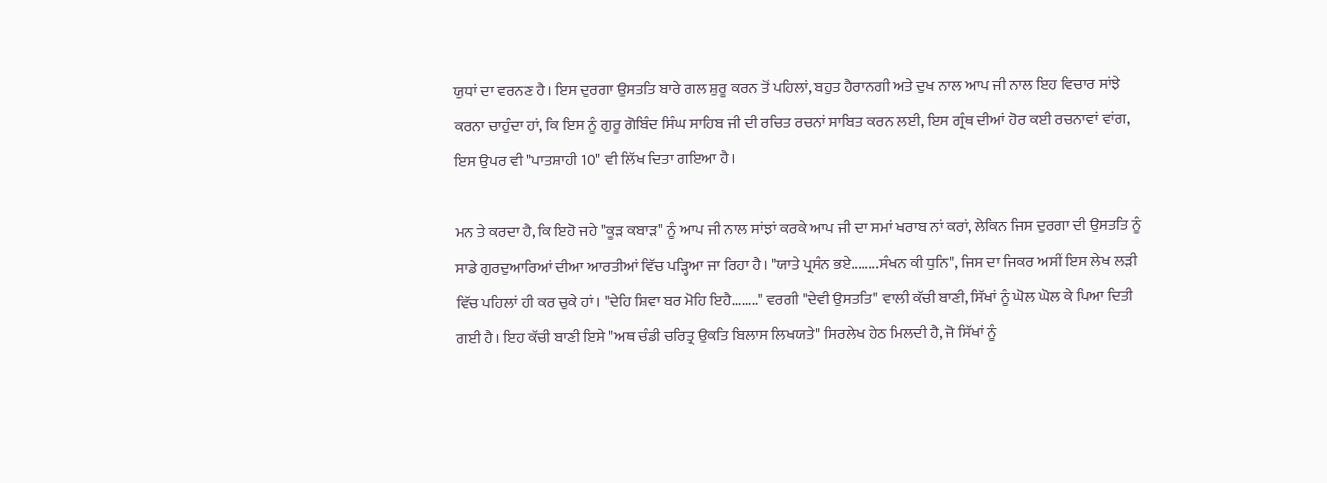ਯੁਧਾਂ ਦਾ ਵਰਨਣ ਹੈ। ਇਸ ਦੁਰਗਾ ਉਸਤਤਿ ਬਾਰੇ ਗਲ ਸ਼ੁਰੂ ਕਰਨ ਤੋਂ ਪਹਿਲਾਂ, ਬਹੁਤ ਹੈਰਾਨਗੀ ਅਤੇ ਦੁਖ ਨਾਲ ਆਪ ਜੀ ਨਾਲ ਇਹ ਵਿਚਾਰ ਸਾਂਝੇ ਕਰਨਾ ਚਾਹੁੰਦਾ ਹਾਂ, ਕਿ ਇਸ ਨੂੰ ਗੁਰੂ ਗੋਬਿੰਦ ਸਿੰਘ ਸਾਹਿਬ ਜੀ ਦੀ ਰਚਿਤ ਰਚਨਾਂ ਸਾਬਿਤ ਕਰਨ ਲਈ, ਇਸ ਗ੍ਰੰਥ ਦੀਆਂ ਹੋਰ ਕਈ ਰਚਨਾਵਾਂ ਵਾਂਗ, ਇਸ ਉਪਰ ਵੀ "ਪਾਤਸ਼ਾਹੀ 10" ਵੀ ਲਿੱਖ ਦਿਤਾ ਗਇਆ ਹੈ।

ਮਨ ਤੇ ਕਰਦਾ ਹੈ, ਕਿ ਇਹੋ ਜਹੇ "ਕੂੜ ਕਬਾੜ" ਨੂੰ ਆਪ ਜੀ ਨਾਲ ਸਾਂਝਾਂ ਕਰਕੇ ਆਪ ਜੀ ਦਾ ਸਮਾਂ ਖਰਾਬ ਨਾਂ ਕਰਾਂ, ਲੇਕਿਨ ਜਿਸ ਦੁਰਗਾ ਦੀ ਉਸਤਤਿ ਨੂੰ ਸਾਡੇ ਗੁਰਦੁਆਰਿਆਂ ਦੀਆ ਆਰਤੀਆਂ ਵਿੱਚ ਪੜ੍ਹਿਆ ਜਾ ਰਿਹਾ ਹੈ। "ਯਾਤੇ ਪ੍ਰਸੰਨ ਭਏ........ਸੰਖਨ ਕੀ ਧੁਨਿ", ਜਿਸ ਦਾ ਜਿਕਰ ਅਸੀਂ ਇਸ ਲੇਖ ਲੜੀ ਵਿੱਚ ਪਹਿਲਾਂ ਹੀ ਕਰ ਚੁਕੇ ਹਾਂ। "ਦੇਹਿ ਸ਼ਿਵਾ ਬਰ ਮੋਹਿ ਇਹੈ........" ਵਰਗੀ "ਦੇਵੀ ਉਸਤਤਿ" ਵਾਲੀ ਕੱਚੀ ਬਾਣੀ, ਸਿੱਖਾਂ ਨੂੰ ਘੋਲ ਘੋਲ ਕੇ ਪਿਆ ਦਿਤੀ ਗਈ ਹੈ। ਇਹ ਕੱਚੀ ਬਾਣੀ ਇਸੇ "ਅਥ ਚੰਡੀ ਚਰਿਤ੍ਰ ਉਕਤਿ ਬਿਲਾਸ ਲਿਖਯਤੇ" ਸਿਰਲੇਖ ਹੇਠ ਮਿਲਦੀ ਹੈ, ਜੋ ਸਿੱਖਾਂ ਨੂੰ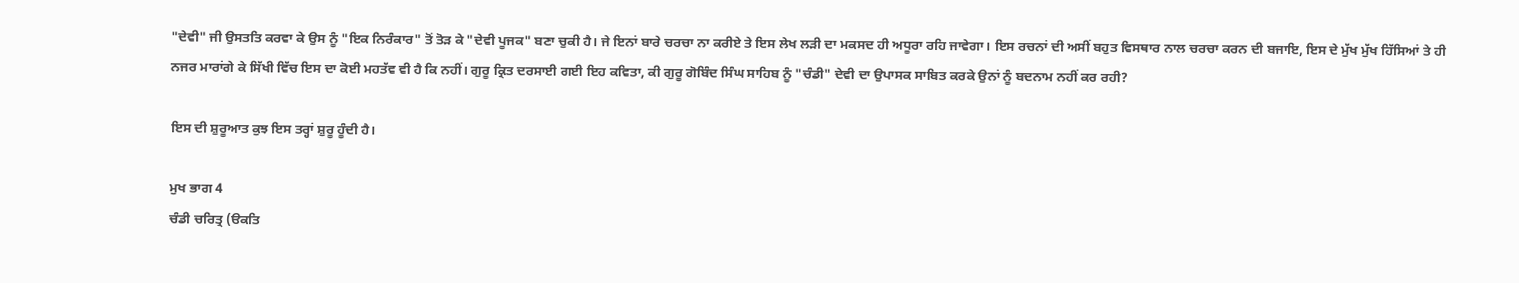"ਦੇਵੀ" ਜੀ ਉਸਤਤਿ ਕਰਵਾ ਕੇ ਉਸ ਨੂੰ "ਇਕ ਨਿਰੰਕਾਰ" ਤੋਂ ਤੋੜ ਕੇ "ਦੇਵੀ ਪੂਜਕ" ਬਣਾ ਚੁਕੀ ਹੈ। ਜੇ ਇਨਾਂ ਬਾਰੇ ਚਰਚਾ ਨਾ ਕਰੀਏ ਤੇ ਇਸ ਲੇਖ ਲੜੀ ਦਾ ਮਕਸਦ ਹੀ ਅਧੂਰਾ ਰਹਿ ਜਾਵੇਗਾ। ਇਸ ਰਚਨਾਂ ਦੀ ਅਸੀਂ ਬਹੁਤ ਵਿਸਥਾਰ ਨਾਲ ਚਰਚਾ ਕਰਨ ਦੀ ਬਜਾਇ, ਇਸ ਦੇ ਮੁੱਖ ਮੁੱਖ ਹਿੱਸਿਆਂ ਤੇ ਹੀ ਨਜਰ ਮਾਰਾਂਗੇ ਕੇ ਸਿੱਖੀ ਵਿੱਚ ਇਸ ਦਾ ਕੋਈ ਮਹਤੱਵ ਵੀ ਹੈ ਕਿ ਨਹੀਂ। ਗੁਰੂ ਕ੍ਰਿਤ ਦਰਸਾਈ ਗਈ ਇਹ ਕਵਿਤਾ, ਕੀ ਗੁਰੂ ਗੋਬਿੰਦ ਸਿੰਘ ਸਾਹਿਬ ਨੂੰ "ਚੰਡੀ" ਦੇਵੀ ਦਾ ਉਪਾਸਕ ਸਾਬਿਤ ਕਰਕੇ ਉਨਾਂ ਨੂੰ ਬਦਨਾਮ ਨਹੀਂ ਕਰ ਰਹੀ?

ਇਸ ਦੀ ਸ਼ੁਰੂਆਤ ਕੁਝ ਇਸ ਤਰ੍ਹਾਂ ਸ਼ੁਰੂ ਹੂੰਦੀ ਹੈ।

ਮੁਖ ਭਾਗ 4
ਚੰਡੀ ਚਰਿਤ੍ਰ (ੳਕਤਿ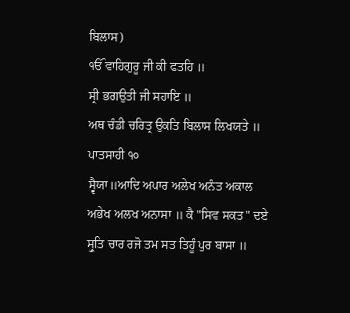ਬਿਲਾਸ)
ੴ ਵਾਹਿਗੁਰੂ ਜੀ ਕੀ ਫਤਹਿ ॥
ਸ੍ਰੀ ਭਗਉਤੀ ਜੀ ਸਹਾਇ ॥
ਅਥ ਚੰਡੀ ਚਰਿਤ੍ਰ ਉਕਤਿ ਬਿਲਾਸ ਲਿਖਯਤੇ ॥ ਪਾਤਸਾਹੀ ੧੦
ਸ੍ਵੈਯਾ॥ਆਦਿ ਅਪਾਰ ਅਲੇਖ ਅਨੰਤ ਅਕਾਲ ਅਭੇਖ ਅਲਖ ਅਨਾਸਾ ॥ ਕੈ "ਸਿਵ ਸਕਤ" ਦਏ ਸ੍ਰੁਤਿ ਚਾਰ ਰਜੋ ਤਮ ਸਤ ਤਿਹੂੰ ਪੁਰ ਬਾਸਾ ॥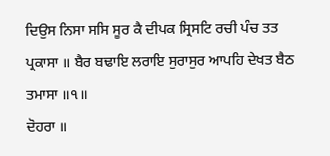ਦਿਉਸ ਨਿਸਾ ਸਸਿ ਸੂਰ ਕੈ ਦੀਪਕ ਸ੍ਰਿਸਟਿ ਰਚੀ ਪੰਚ ਤਤ ਪ੍ਰਕਾਸਾ ॥ ਬੈਰ ਬਢਾਇ ਲਰਾਇ ਸੁਰਾਸੁਰ ਆਪਹਿ ਦੇਖਤ ਬੈਠ ਤਮਾਸਾ ॥੧॥
ਦੋਹਰਾ ॥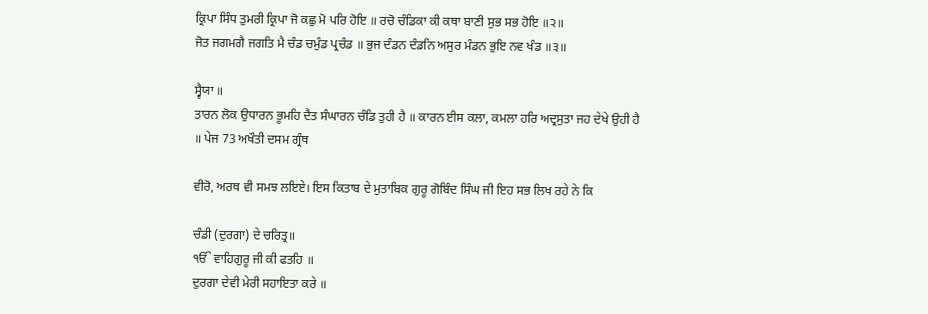ਕ੍ਰਿਪਾ ਸਿੰਧ ਤੁਮਰੀ ਕ੍ਰਿਪਾ ਜੋ ਕਛੁ ਮੋ ਪਰਿ ਹੋਇ ॥ ਰਚੋ ਚੰਡਿਕਾ ਕੀ ਕਥਾ ਬਾਣੀ ਸੁਭ ਸਭ ਹੋਇ ॥੨॥
ਜੋਤ ਜਗਮਗੈ ਜਗਤਿ ਮੈ ਚੰਡ ਚਮੁੰਡ ਪ੍ਰਚੰਡ ॥ ਭੁਜ ਦੰਡਨ ਦੰਡਨਿ ਅਸੁਰ ਮੰਡਨ ਭੁਇ ਨਵ ਖੰਡ ॥੩॥

ਸ੍ਵੈਯਾ ॥
ਤਾਰਨ ਲੋਕ ਉਧਾਰਨ ਭੂਮਹਿ ਦੈਤ ਸੰਘਾਰਨ ਚੰਡਿ ਤੁਹੀ ਹੈ ॥ ਕਾਰਨ ਈਸ ਕਲਾ, ਕਮਲਾ ਹਰਿ ਅਦ੍ਰਸੁਤਾ ਜਹ ਦੇਖੇ ਉਹੀ ਹੈ ॥ ਪੇਜ 73 ਅਖੌਤੀ ਦਸਮ ਗ੍ਰੰਥ

ਵੀਰੋ, ਅਰਥ ਵੀ ਸਮਝ ਲਇਏ। ਇਸ ਕਿਤਾਬ ਦੇ ਮੁਤਾਬਿਕ ਗੁਰੂ ਗੋਬਿੰਦ ਸਿੰਘ ਜੀ ਇਹ ਸਭ ਲਿਖ ਰਹੇ ਨੇ ਕਿ

ਚੰਡੀ (ਦੁਰਗਾ) ਦੇ ਚਰਿਤ੍ਰ॥
ੴ ਵਾਹਿਗੁਰੂ ਜੀ ਕੀ ਫਤਹਿ ॥
ਦੁਰਗਾ ਦੇਵੀ ਮੇਰੀ ਸਹਾਇਤਾ ਕਰੇ ॥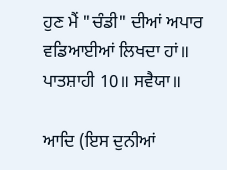ਹੁਣ ਮੈਂ "ਚੰਡੀ" ਦੀਆਂ ਅਪਾਰ ਵਡਿਆਈਆਂ ਲਿਖਦਾ ਹਾਂ॥ ਪਾਤਸ਼ਾਹੀ 10॥ ਸਵੈਯਾ॥

ਆਦਿ (ਇਸ ਦੁਨੀਆਂ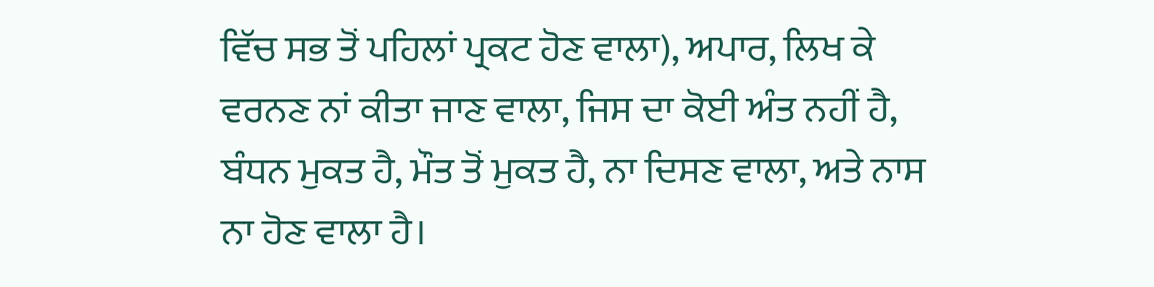ਵਿੱਚ ਸਭ ਤੋਂ ਪਹਿਲਾਂ ਪ੍ਰਕਟ ਹੋਣ ਵਾਲਾ), ਅਪਾਰ, ਲਿਖ ਕੇ ਵਰਨਣ ਨਾਂ ਕੀਤਾ ਜਾਣ ਵਾਲਾ, ਜਿਸ ਦਾ ਕੋਈ ਅੰਤ ਨਹੀਂ ਹੈ, ਬੰਧਨ ਮੁਕਤ ਹੈ, ਮੌਤ ਤੋਂ ਮੁਕਤ ਹੈ, ਨਾ ਦਿਸਣ ਵਾਲਾ, ਅਤੇ ਨਾਸ ਨਾ ਹੋਣ ਵਾਲਾ ਹੈ।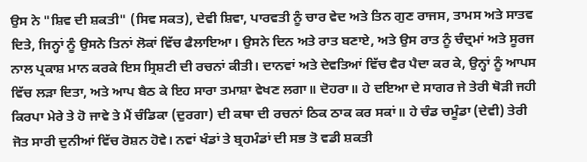ਉਸ ਨੇ "ਸ਼ਿਵ ਦੀ ਸ਼ਕਤੀ" (ਸਿਵ ਸਕਤ), ਦੇਵੀ ਸ਼ਿਵਾ, ਪਾਰਵਤੀ ਨੂੰ ਚਾਰ ਵੇਦ ਅਤੇ ਤਿਨ ਗੁਣ ਰਾਜਸ, ਤਾਮਸ ਅਤੇ ਸਾਤਵ ਦਿਤੇ, ਜਿਨ੍ਹਾਂ ਨੂੰ ਉਸਨੇ ਤਿਨਾਂ ਲੋਕਾਂ ਵਿੱਚ ਫੈਲਾਇਆ। ਉਸਨੇ ਦਿਨ ਅਤੇ ਰਾਤ ਬਣਾਏ, ਅਤੇ ਉਸ ਰਾਤ ਨੂੰ ਚੰਦ੍ਰਮਾਂ ਅਤੇ ਸੂਰਜ ਨਾਲ ਪ੍ਰਕਾਸ਼ ਮਾਨ ਕਰਕੇ ਇਸ ਸ੍ਰਿਸ਼ਟੀ ਦੀ ਰਚਨਾਂ ਕੀਤੀ। ਦਾਨਵਾਂ ਅਤੇ ਦੇਵਤਿਆਂ ਵਿੱਚ ਵੈਰ ਪੈਦਾ ਕਰ ਕੇ, ਉਨ੍ਹਾਂ ਨੂੰ ਆਪਸ ਵਿੱਚ ਲੜਾ ਦਿਤਾ, ਅਤੇ ਆਪ ਬੈਠ ਕੇ ਇਹ ਸਾਰਾ ਤਮਾਸ਼ਾ ਵੇਖਣ ਲਗਾ॥ ਦੋਹਰਾ॥ ਹੇ ਦਇਆ ਦੇ ਸਾਗਰ ਜੇ ਤੇਰੀ ਥੋੜੀ ਜਹੀ ਕਿਰਪਾ ਮੇਰੇ ਤੇ ਹੋ ਜਾਵੇ ਤੇ ਮੈਂ ਚੰਡਿਕਾ (ਦੁਰਗਾ) ਦੀ ਕਥਾ ਦੀ ਰਚਨਾਂ ਠਿਕ ਠਾਕ ਕਰ ਸਕਾਂ॥ ਹੇ ਚੰਡ ਚਮੂੰਡਾ (ਦੇਵੀ) ਤੇਰੀ ਜੋਤ ਸਾਰੀ ਦੁਨੀਆਂ ਵਿੱਚ ਰੋਸ਼ਨ ਹੋਵੇ। ਨਵਾਂ ਖੰਡਾਂ ਤੇ ਬ੍ਰਹਮੰਡਾਂ ਦੀ ਸਭ ਤੋ ਵਡੀ ਸ਼ਕਤੀ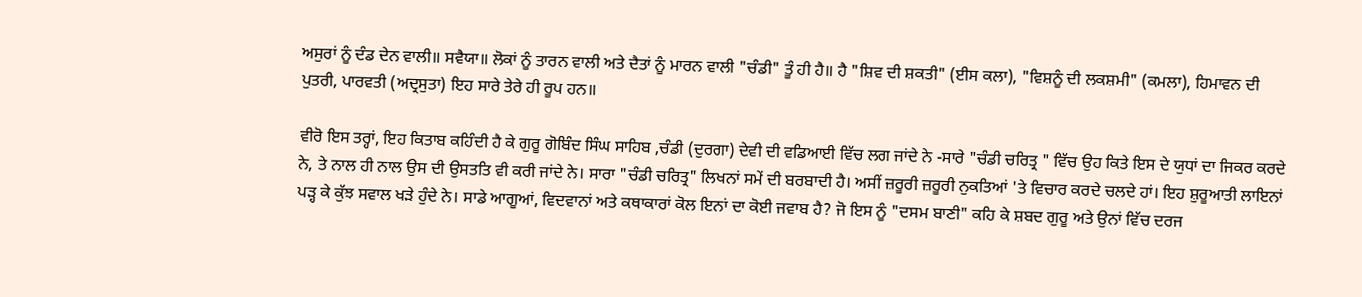ਅਸੁਰਾਂ ਨੂੰ ਦੰਡ ਦੇਨ ਵਾਲੀ॥ ਸਵੈਯਾ॥ ਲੋਕਾਂ ਨੂੰ ਤਾਰਨ ਵਾਲੀ ਅਤੇ ਦੈਤਾਂ ਨੂੰ ਮਾਰਨ ਵਾਲੀ "ਚੰਡੀ" ਤੂੰ ਹੀ ਹੈ॥ ਹੈ "ਸ਼ਿਵ ਦੀ ਸ਼ਕਤੀ" (ਈਸ ਕਲਾ), "ਵਿਸ਼ਨੂੰ ਦੀ ਲਕਸ਼ਮੀ" (ਕਮਲਾ), ਹਿਮਾਵਨ ਦੀ ਪੁਤਰੀ, ਪਾਰਵਤੀ (ਅਦ੍ਰਸੁਤਾ) ਇਹ ਸਾਰੇ ਤੇਰੇ ਹੀ ਰੂਪ ਹਨ॥

ਵੀਰੋ ਇਸ ਤਰ੍ਹਾਂ, ਇਹ ਕਿਤਾਬ ਕਹਿੰਦੀ ਹੈ ਕੇ ਗੁਰੂ ਗੋਬਿੰਦ ਸਿੰਘ ਸਾਹਿਬ ,ਚੰਡੀ (ਦੁਰਗਾ) ਦੇਵੀ ਦੀ ਵਡਿਆਈ ਵਿੱਚ ਲਗ ਜਾਂਦੇ ਨੇ -ਸਾਰੇ "ਚੰਡੀ ਚਰਿਤ੍ਰ " ਵਿੱਚ ਉਹ ਕਿਤੇ ਇਸ ਦੇ ਯੁਧਾਂ ਦਾ ਜਿਕਰ ਕਰਦੇ ਨੇ, ਤੇ ਨਾਲ ਹੀ ਨਾਲ ਉਸ ਦੀ ਉਸਤਤਿ ਵੀ ਕਰੀ ਜਾਂਦੇ ਨੇ। ਸਾਰਾ "ਚੰਡੀ ਚਰਿਤ੍ਰ" ਲਿਖਨਾਂ ਸਮੇਂ ਦੀ ਬਰਬਾਦੀ ਹੈ। ਅਸੀਂ ਜ਼ਰੂਰੀ ਜ਼ਰੂਰੀ ਨੁਕਤਿਆਂ 'ਤੇ ਵਿਚਾਰ ਕਰਦੇ ਚਲਦੇ ਹਾਂ। ਇਹ ਸ਼ੁਰੂਆਤੀ ਲਾਇਨਾਂ ਪੜ੍ਹ ਕੇ ਕੁੱਝ ਸਵਾਲ ਖੜੇ ਹੁੰਦੇ ਨੇ। ਸਾਡੇ ਆਗੂਆਂ, ਵਿਦਵਾਨਾਂ ਅਤੇ ਕਥਾਕਾਰਾਂ ਕੋਲ ਇਨਾਂ ਦਾ ਕੋਈ ਜਵਾਬ ਹੈ? ਜੋ ਇਸ ਨੂੰ "ਦਸਮ ਬਾਣੀ" ਕਹਿ ਕੇ ਸ਼ਬਦ ਗੁਰੂ ਅਤੇ ਉਨਾਂ ਵਿੱਚ ਦਰਜ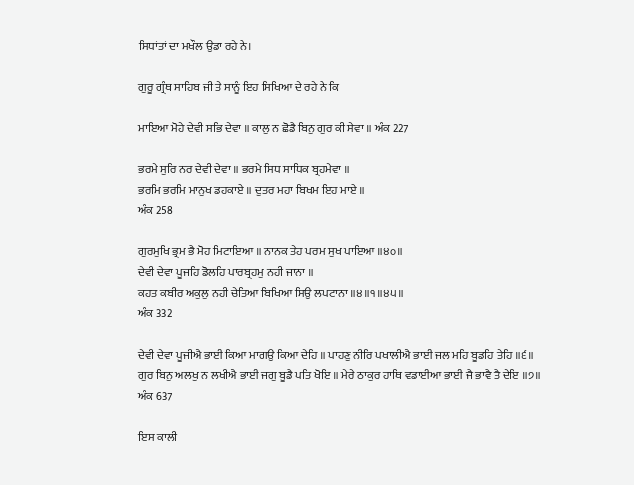ਸਿਧਾਂਤਾਂ ਦਾ ਮਖੌਲ ਉਡਾ ਰਹੇ ਨੇ।

ਗੁਰੂ ਗ੍ਰੰਥ ਸਾਹਿਬ ਜੀ ਤੇ ਸਾਨੂੰ ਇਹ ਸਿਖਿਆ ਦੇ ਰਹੇ ਨੇ ਕਿ

ਮਾਇਆ ਮੋਹੇ ਦੇਵੀ ਸਭਿ ਦੇਵਾ ॥ ਕਾਲੁ ਨ ਛੋਡੈ ਬਿਨੁ ਗੁਰ ਕੀ ਸੇਵਾ ॥ ਅੰਕ 227

ਭਰਮੇ ਸੁਰਿ ਨਰ ਦੇਵੀ ਦੇਵਾ ॥ ਭਰਮੇ ਸਿਧ ਸਾਧਿਕ ਬ੍ਰਹਮੇਵਾ ॥
ਭਰਮਿ ਭਰਮਿ ਮਾਨੁਖ ਡਹਕਾਏ ॥ ਦੁਤਰ ਮਹਾ ਬਿਖਮ ਇਹ ਮਾਏ ॥
ਅੰਕ 258

ਗੁਰਮੁਖਿ ਭ੍ਰਮ ਭੈ ਮੋਹ ਮਿਟਾਇਆ ॥ ਨਾਨਕ ਤੇਹ ਪਰਮ ਸੁਖ ਪਾਇਆ ॥੪੦॥
ਦੇਵੀ ਦੇਵਾ ਪੂਜਹਿ ਡੋਲਹਿ ਪਾਰਬ੍ਰਹਮੁ ਨਹੀ ਜਾਨਾ ॥
ਕਹਤ ਕਬੀਰ ਅਕੁਲੁ ਨਹੀ ਚੇਤਿਆ ਬਿਖਿਆ ਸਿਉ ਲਪਟਾਨਾ ॥੪॥੧॥੪੫॥
ਅੰਕ 332

ਦੇਵੀ ਦੇਵਾ ਪੂਜੀਐ ਭਾਈ ਕਿਆ ਮਾਗਉ ਕਿਆ ਦੇਹਿ ॥ ਪਾਹਣੁ ਨੀਰਿ ਪਖਾਲੀਐ ਭਾਈ ਜਲ ਮਹਿ ਬੂਡਹਿ ਤੇਹਿ ॥੬॥
ਗੁਰ ਬਿਨੁ ਅਲਖੁ ਨ ਲਖੀਐ ਭਾਈ ਜਗੁ ਬੂਡੈ ਪਤਿ ਖੋਇ ॥ ਮੇਰੇ ਠਾਕੁਰ ਹਾਥਿ ਵਡਾਈਆ ਭਾਈ ਜੈ ਭਾਵੈ ਤੈ ਦੇਇ ॥੭॥
ਅੰਕ 637

ਇਸ ਕਾਲੀ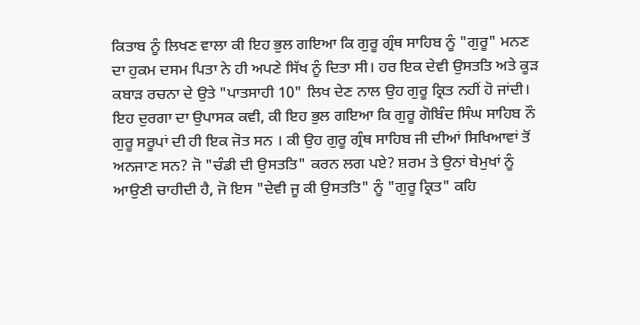ਕਿਤਾਬ ਨੂੰ ਲਿਖਣ ਵਾਲਾ ਕੀ ਇਹ ਭੁਲ ਗਇਆ ਕਿ ਗੁਰੂ ਗ੍ਰੰਥ ਸਾਹਿਬ ਨੂੰ "ਗੁਰੂ" ਮਨਣ ਦਾ ਹੁਕਮ ਦਸਮ ਪਿਤਾ ਨੇ ਹੀ ਅਪਣੇ ਸਿੱਖ ਨੂੰ ਦਿਤਾ ਸੀ। ਹਰ ਇਕ ਦੇਵੀ ਉਸਤਤਿ ਅਤੇ ਕੂੜ ਕਬਾੜ ਰਚਨਾ ਦੇ ਉਤੇ "ਪਾਤਸਾਹੀ 10" ਲਿਖ ਦੇਣ ਨਾਲ ਉਹ ਗੁਰੂ ਕ੍ਰਿਤ ਨਹੀਂ ਹੋ ਜਾਂਦੀ। ਇਹ ਦੁਰਗਾ ਦਾ ਉਪਾਸਕ ਕਵੀ, ਕੀ ਇਹ ਭੁਲ ਗਇਆ ਕਿ ਗੁਰੂ ਗੋਬਿੰਦ ਸਿੰਘ ਸਾਹਿਬ ਨੌ ਗੁਰੂ ਸਰੂਪਾਂ ਦੀ ਹੀ ਇਕ ਜੋਤ ਸਨ । ਕੀ ਉਹ ਗੁਰੂ ਗ੍ਰੰਥ ਸਾਹਿਬ ਜੀ ਦੀਆਂ ਸਿਖਿਆਵਾਂ ਤੋਂ ਅਨਜਾਣ ਸਨ? ਜੋ "ਚੰਡੀ ਦੀ ਉਸਤਤਿ" ਕਰਨ ਲਗ ਪਏ? ਸ਼ਰਮ ਤੇ ਉਨਾਂ ਬੇਮੁਖਾਂ ਨੂੰ ਆਉਣੀ ਚਾਹੀਦੀ ਹੈ, ਜੋ ਇਸ "ਦੇਵੀ ਜੂ ਕੀ ਉਸਤਤਿ" ਨੂੰ "ਗੁਰੂ ਕ੍ਰਿਤ" ਕਹਿ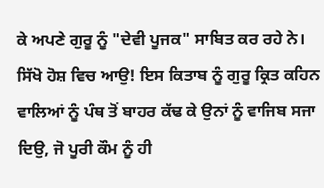ਕੇ ਅਪਣੇ ਗੁਰੂ ਨੂੰ "ਦੇਵੀ ਪੂਜਕ" ਸਾਬਿਤ ਕਰ ਰਹੇ ਨੇ। ਸਿੱਖੋ ਹੋਸ਼ ਵਿਚ ਆਉ! ਇਸ ਕਿਤਾਬ ਨੂੰ ਗੁਰੂ ਕ੍ਰਿਤ ਕਹਿਨ ਵਾਲਿਆਂ ਨੂੰ ਪੰਥ ਤੋਂ ਬਾਹਰ ਕੱਢ ਕੇ ਉਨਾਂ ਨੂੰ ਵਾਜਿਬ ਸਜਾ ਦਿਉ, ਜੋ ਪੂਰੀ ਕੌਮ ਨੂੰ ਹੀ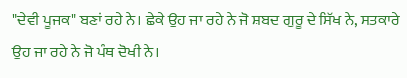"ਦੇਵੀ ਪੂਜਕ" ਬਣਾਂ ਰਹੇ ਨੇ। ਛੇਕੇ ਉਹ ਜਾ ਰਹੇ ਨੇ ਜੋ ਸ਼ਬਦ ਗੁਰੂ ਦੇ ਸਿੱਖ ਨੇ, ਸਤਕਾਰੇ ਉਹ ਜਾ ਰਹੇ ਨੇ ਜੋ ਪੰਥ ਦੋਖੀ ਨੇ।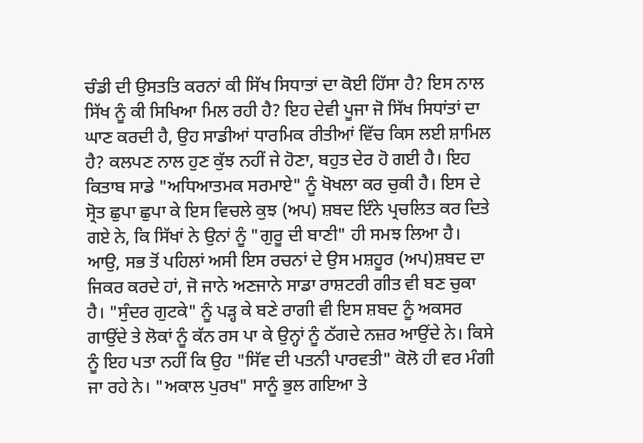ਚੰਡੀ ਦੀ ਉਸਤਤਿ ਕਰਨਾਂ ਕੀ ਸਿੱਖ ਸਿਧਾਤਾਂ ਦਾ ਕੋਈ ਹਿੱਸਾ ਹੈ? ਇਸ ਨਾਲ ਸਿੱਖ ਨੂੰ ਕੀ ਸਿਖਿਆ ਮਿਲ ਰਹੀ ਹੈ? ਇਹ ਦੇਵੀ ਪੂਜਾ ਜੋ ਸਿੱਖ ਸਿਧਾਂਤਾਂ ਦਾ ਘਾਣ ਕਰਦੀ ਹੈ, ਉਹ ਸਾਡੀਆਂ ਧਾਰਮਿਕ ਰੀਤੀਆਂ ਵਿੱਚ ਕਿਸ ਲਈ ਸ਼ਾਮਿਲ ਹੈ? ਕਲਪਣ ਨਾਲ ਹੁਣ ਕੁੱਝ ਨਹੀਂ ਜੇ ਹੋਣਾ, ਬਹੁਤ ਦੇਰ ਹੋ ਗਈ ਹੈ। ਇਹ ਕਿਤਾਬ ਸਾਡੇ "ਅਧਿਆਤਮਕ ਸਰਮਾਏ" ਨੂੰ ਖੋਖਲਾ ਕਰ ਚੁਕੀ ਹੈ। ਇਸ ਦੇ ਸ੍ਰੋਤ ਛੁਪਾ ਛੁਪਾ ਕੇ ਇਸ ਵਿਚਲੇ ਕੁਝ (ਅਪ) ਸ਼ਬਦ ਇੰਨੇ ਪ੍ਰਚਲਿਤ ਕਰ ਦਿਤੇ ਗਏ ਨੇ, ਕਿ ਸਿੱਖਾਂ ਨੇ ਉਨਾਂ ਨੂੰ "ਗੁਰੂ ਦੀ ਬਾਣੀ" ਹੀ ਸਮਝ ਲਿਆ ਹੈ। ਆਉ, ਸਭ ਤੋਂ ਪਹਿਲਾਂ ਅਸੀ ਇਸ ਰਚਨਾਂ ਦੇ ਉਸ ਮਸ਼ਹੂਰ (ਅਪ)ਸ਼ਬਦ ਦਾ ਜਿਕਰ ਕਰਦੇ ਹਾਂ, ਜੋ ਜਾਨੇ ਅਣਜਾਨੇ ਸਾਡਾ ਰਾਸ਼ਟਰੀ ਗੀਤ ਵੀ ਬਣ ਚੁਕਾ ਹੈ। "ਸੁੰਦਰ ਗੁਟਕੇ" ਨੂੰ ਪੜ੍ਹ ਕੇ ਬਣੇ ਰਾਗੀ ਵੀ ਇਸ ਸ਼ਬਦ ਨੂੰ ਅਕਸਰ ਗਾਉਂਦੇ ਤੇ ਲੋਕਾਂ ਨੂੰ ਕੱਨ ਰਸ ਪਾ ਕੇ ਉਨ੍ਹਾਂ ਨੂੰ ਠੱਗਦੇ ਨਜ਼ਰ ਆਉਂਦੇ ਨੇ। ਕਿਸੇ ਨੂੰ ਇਹ ਪਤਾ ਨਹੀਂ ਕਿ ਉਹ "ਸਿੱਵ ਦੀ ਪਤਨੀ ਪਾਰਵਤੀ" ਕੋਲੋ ਹੀ ਵਰ ਮੰਗੀ ਜਾ ਰਹੇ ਨੇ। "ਅਕਾਲ ਪੁਰਖ" ਸਾਨੂੰ ਭੁਲ ਗਇਆ ਤੇ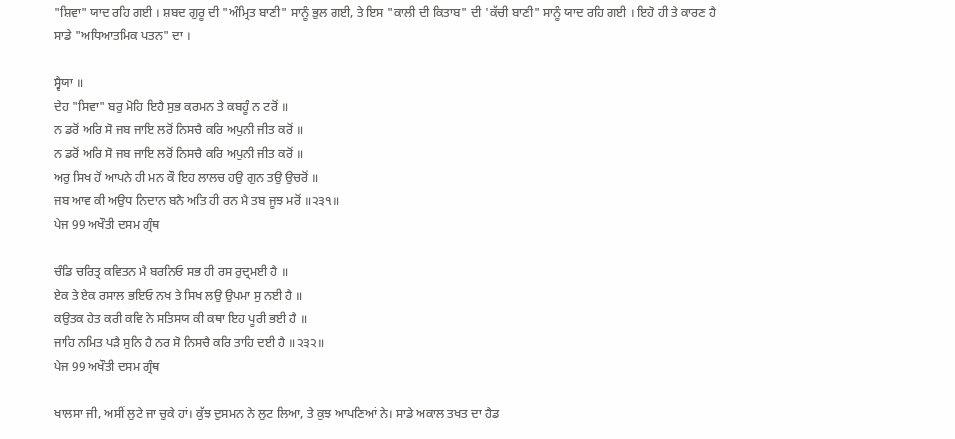"ਸ਼ਿਵਾ" ਯਾਦ ਰਹਿ ਗਈ । ਸ਼ਬਦ ਗੁਰੂ ਦੀ "ਅੰਮ੍ਰਿਤ ਬਾਣੀ" ਸਾਨੂੰ ਭੁਲ ਗਈ, ਤੇ ਇਸ "ਕਾਲੀ ਦੀ ਕਿਤਾਬ" ਦੀ 'ਕੱਚੀ ਬਾਣੀ" ਸਾਨੂੰ ਯਾਦ ਰਹਿ ਗਈ । ਇਹੋ ਹੀ ਤੇ ਕਾਰਣ ਹੈ ਸਾਡੇ "ਅਧਿਆਤਮਿਕ ਪਤਨ" ਦਾ ।

ਸ੍ਵੈਯਾ ॥
ਦੇਹ "ਸਿਵਾ" ਬਰੁ ਮੋਹਿ ਇਹੈ ਸੁਭ ਕਰਮਨ ਤੇ ਕਬਹੂੰ ਨ ਟਰੋਂ ॥
ਨ ਡਰੋਂ ਅਰਿ ਸੋ ਜਬ ਜਾਇ ਲਰੋਂ ਨਿਸਚੈ ਕਰਿ ਅਪੁਨੀ ਜੀਤ ਕਰੋਂ ॥
ਨ ਡਰੋਂ ਅਰਿ ਸੋ ਜਬ ਜਾਇ ਲਰੋਂ ਨਿਸਚੈ ਕਰਿ ਅਪੁਨੀ ਜੀਤ ਕਰੋਂ ॥
ਅਰੁ ਸਿਖ ਹੋਂ ਆਪਨੇ ਹੀ ਮਨ ਕੌ ਇਹ ਲਾਲਚ ਹਉ ਗੁਨ ਤਉ ਉਚਰੋਂ ॥
ਜਬ ਆਵ ਕੀ ਅਉਧ ਨਿਦਾਨ ਬਨੈ ਅਤਿ ਹੀ ਰਨ ਮੈ ਤਬ ਜੂਝ ਮਰੋਂ ॥੨੩੧॥
ਪੇਜ 99 ਅਖੌਤੀ ਦਸਮ ਗ੍ਰੰਥ

ਚੰਡਿ ਚਰਿਤ੍ਰ ਕਵਿਤਨ ਮੈ ਬਰਨਿਓ ਸਭ ਹੀ ਰਸ ਰੁਦ੍ਰਮਈ ਹੈ ॥
ਏਕ ਤੇ ਏਕ ਰਸਾਲ ਭਇਓ ਨਖ ਤੇ ਸਿਖ ਲਉ ਉਪਮਾ ਸੁ ਨਈ ਹੈ ॥
ਕਉਤਕ ਹੇਤ ਕਰੀ ਕਵਿ ਨੇ ਸਤਿਸਯ ਕੀ ਕਥਾ ਇਹ ਪੂਰੀ ਭਈ ਹੈ ॥
ਜਾਹਿ ਨਮਿਤ ਪੜੈ ਸੁਨਿ ਹੈ ਨਰ ਸੋ ਨਿਸਚੈ ਕਰਿ ਤਾਹਿ ਦਈ ਹੈ ॥੨੩੨॥
ਪੇਜ 99 ਅਖੌਤੀ ਦਸਮ ਗ੍ਰੰਥ

ਖਾਲਸਾ ਜੀ, ਅਸੀਂ ਲੁਟੇ ਜਾ ਚੁਕੇ ਹਾਂ। ਕੁੱਝ ਦੁਸਮਨ ਨੇ ਲੁਟ ਲਿਆ, ਤੇ ਕੁਝ ਆਪਣਿਆਂ ਨੇ। ਸਾਡੇ ਅਕਾਲ ਤਖਤ ਦਾ ਹੈਡ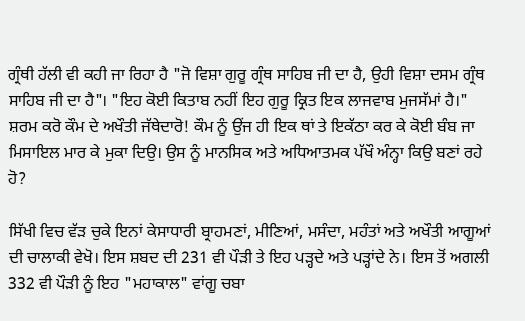ਗ੍ਰੰਥੀ ਹੱਲੀ ਵੀ ਕਹੀ ਜਾ ਰਿਹਾ ਹੈ "ਜੋ ਵਿਸ਼ਾ ਗੁਰੂ ਗ੍ਰੰਥ ਸਾਹਿਬ ਜੀ ਦਾ ਹੈ, ਉਹੀ ਵਿਸ਼ਾ ਦਸਮ ਗ੍ਰੰਥ ਸਾਹਿਬ ਜੀ ਦਾ ਹੈ"। "ਇਹ ਕੋਈ ਕਿਤਾਬ ਨਹੀਂ ਇਹ ਗੁਰੂ ਕ੍ਰਿਤ ਇਕ ਲਾਜਵਾਬ ਮੁਜਸੱਮਾਂ ਹੈ।" ਸ਼ਰਮ ਕਰੋ ਕੌਮ ਦੇ ਅਖੌਤੀ ਜੱਥੇਦਾਰੋ! ਕੌਮ ਨੂੰ ਉਂਜ ਹੀ ਇਕ ਥਾਂ ਤੇ ਇਕੱਠਾ ਕਰ ਕੇ ਕੋਈ ਬੰਬ ਜਾ ਮਿਸਾਇਲ ਮਾਰ ਕੇ ਮੁਕਾ ਦਿਉ। ਉਸ ਨੂੰ ਮਾਨਸਿਕ ਅਤੇ ਅਧਿਆਤਮਕ ਪੱਖੌ ਅੰਨ੍ਹਾ ਕਿਉ ਬਣਾਂ ਰਹੇ ਹੋ?

ਸਿੱਖੀ ਵਿਚ ਵੱੜ ਚੁਕੇ ਇਨਾਂ ਕੇਸਾਧਾਰੀ ਬ੍ਰਾਹਮਣਾਂ, ਮੀਣਿਆਂ, ਮਸੰਦਾ, ਮਹੰਤਾਂ ਅਤੇ ਅਖੌਤੀ ਆਗੂਆਂ ਦੀ ਚਾਲਾਕੀ ਵੇਖੋ। ਇਸ ਸ਼ਬਦ ਦੀ 231 ਵੀ ਪੌੜੀ ਤੇ ਇਹ ਪੜ੍ਹਦੇ ਅਤੇ ਪੜ੍ਹਾਂਦੇ ਨੇ। ਇਸ ਤੋਂ ਅਗਲੀ 332 ਵੀ ਪੌੜੀ ਨੂੰ ਇਹ "ਮਹਾਕਾਲ" ਵਾਂਗੂ ਚਬਾ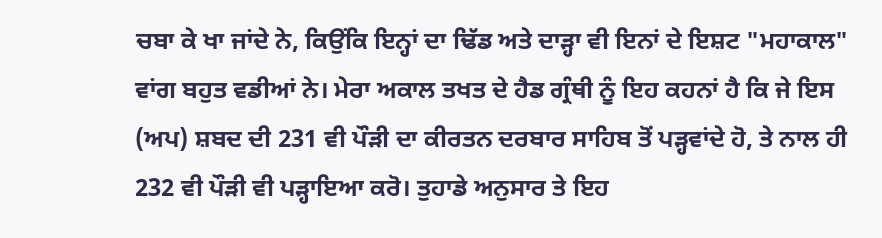ਚਬਾ ਕੇ ਖਾ ਜਾਂਦੇ ਨੇ, ਕਿਉਂਕਿ ਇਨ੍ਹਾਂ ਦਾ ਢਿੱਡ ਅਤੇ ਦਾੜ੍ਹਾ ਵੀ ਇਨਾਂ ਦੇ ਇਸ਼ਟ "ਮਹਾਕਾਲ" ਵਾਂਗ ਬਹੁਤ ਵਡੀਆਂ ਨੇ। ਮੇਰਾ ਅਕਾਲ ਤਖਤ ਦੇ ਹੈਡ ਗ੍ਰੰਥੀ ਨੂੰ ਇਹ ਕਹਨਾਂ ਹੈ ਕਿ ਜੇ ਇਸ (ਅਪ) ਸ਼ਬਦ ਦੀ 231 ਵੀ ਪੌੜੀ ਦਾ ਕੀਰਤਨ ਦਰਬਾਰ ਸਾਹਿਬ ਤੋਂ ਪੜ੍ਹਵਾਂਦੇ ਹੋ, ਤੇ ਨਾਲ ਹੀ 232 ਵੀ ਪੌੜੀ ਵੀ ਪੜ੍ਹਾਇਆ ਕਰੋ। ਤੁਹਾਡੇ ਅਨੁਸਾਰ ਤੇ ਇਹ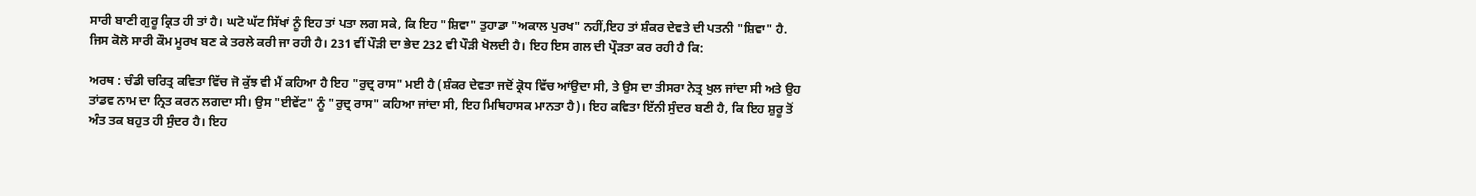ਸਾਰੀ ਬਾਣੀ ਗੁਰੂ ਕ੍ਰਿਤ ਹੀ ਤਾਂ ਹੈ। ਘਟੋ ਘੱਟ ਸਿੱਖਾਂ ਨੂੰ ਇਹ ਤਾਂ ਪਤਾ ਲਗ ਸਕੇ, ਕਿ ਇਹ "ਸ਼ਿਵਾ" ਤੁਹਾਡਾ "ਅਕਾਲ ਪੁਰਖ" ਨਹੀਂ,ਇਹ ਤਾਂ ਸ਼ੰਕਰ ਦੇਵਤੇ ਦੀ ਪਤਨੀ "ਸ਼ਿਵਾ" ਹੈ. ਜਿਸ ਕੋਲੋ ਸਾਰੀ ਕੌਮ ਮੂਰਖ ਬਣ ਕੇ ਤਰਲੇ ਕਰੀ ਜਾ ਰਹੀ ਹੈ। 231 ਵੀਂ ਪੌੜੀ ਦਾ ਭੇਦ 232 ਵੀ ਪੌੜੀ ਖੋਲਦੀ ਹੈ। ਇਹ ਇਸ ਗਲ ਦੀ ਪ੍ਰੌੜਤਾ ਕਰ ਰਹੀ ਹੈ ਕਿ:

ਅਰਥ : ਚੰਡੀ ਚਰਿਤ੍ਰ ਕਵਿਤਾ ਵਿੱਚ ਜੋ ਕੁੱਝ ਵੀ ਮੈਂ ਕਹਿਆ ਹੈ ਇਹ "ਰੁਦ੍ਰ ਰਾਸ" ਮਈ ਹੈ (ਸ਼ੰਕਰ ਦੇਵਤਾ ਜਦੋਂ ਕ੍ਰੋਧ ਵਿੱਚ ਆਂਉਦਾ ਸੀ, ਤੇ ਉਸ ਦਾ ਤੀਸਰਾ ਨੇਤ੍ਰ ਖੁਲ ਜਾਂਦਾ ਸੀ ਅਤੇ ਉਹ ਤਾਂਡਵ ਨਾਮ ਦਾ ਨ੍ਰਿਤ ਕਰਨ ਲਗਦਾ ਸੀ। ਉਸ "ਈਵੇਂਟ" ਨੂੰ "ਰੁਦ੍ਰ ਰਾਸ" ਕਹਿਆ ਜਾਂਦਾ ਸੀ, ਇਹ ਮਿਥਿਹਾਸਕ ਮਾਨਤਾ ਹੈ)। ਇਹ ਕਵਿਤਾ ਇੱਨੀ ਸੁੰਦਰ ਬਣੀ ਹੈ, ਕਿ ਇਹ ਸ਼ੁਰੂ ਤੋਂ ਅੰਤ ਤਕ ਬਹੁਤ ਹੀ ਸੁੰਦਰ ਹੈ। ਇਹ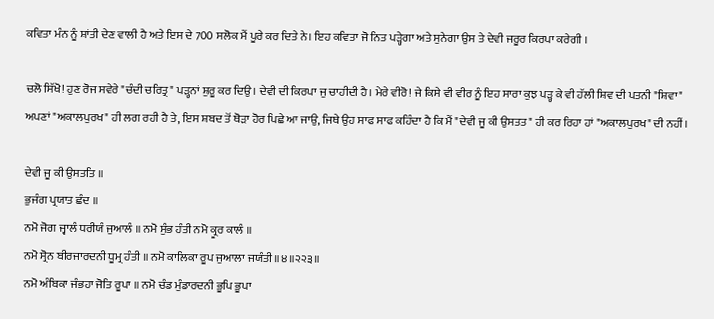ਕਵਿਤਾ ਮੰਨ ਨੂੰ ਸ਼ਾਂਤੀ ਦੇਣ ਵਾਲੀ ਹੈ ਅਤੇ ਇਸ ਦੇ 700 ਸਲੋਕ ਮੈਂ ਪੂਰੇ ਕਰ ਦਿਤੇ ਨੇ। ਇਹ ਕਵਿਤਾ ਜੋ ਨਿਤ ਪੜ੍ਹੇਗਾ ਅਤੇ ਸੁਨੇਗਾ ਉਸ ਤੇ ਦੇਵੀ ਜਰੂਰ ਕਿਰਪਾ ਕਰੇਗੀ ।

ਚਲੋ ਸਿੱਖੋ! ਹੁਣ ਰੋਜ ਸਵੇਰੇ "ਚੰਦੀ ਚਰਿਤ੍ਰ" ਪੜ੍ਹਨਾਂ ਸ਼ੁਰੂ ਕਰ ਦਿਉ। ਦੇਵੀ ਦੀ ਕਿਰਪਾ ਜੁ ਚਾਹੀਦੀ ਹੈ। ਮੇਰੇ ਵੀਰੋ! ਜੇ ਕਿਸੇ ਵੀ ਵੀਰ ਨੂੰ ਇਹ ਸਾਰਾ ਕੁਝ ਪੜ੍ਹ ਕੇ ਵੀ ਹੱਲੀ ਸ਼ਿਵ ਦੀ ਪਤਨੀ "ਸ਼ਿਵਾ" ਅਪਣਾਂ "ਅਕਾਲਪੁਰਖ" ਹੀ ਲਗ ਰਹੀ ਹੈ ਤੇ, ਇਸ ਸ਼ਬਦ ਤੋਂ ਥੋੜਾ ਹੋਰ ਪਿਛੇ ਆ ਜਾਉ, ਜਿਥੇ ਉਹ ਸਾਫ ਸਾਫ ਕਹਿੰਦਾ ਹੈ ਕਿ ਮੈਂ "ਦੇਵੀ ਜੂ ਕੀ ਉਸਤਤ" ਹੀ ਕਰ ਰਿਹਾ ਹਾਂ "ਅਕਾਲਪੁਰਖ" ਦੀ ਨਹੀਂ।

ਦੇਵੀ ਜੂ ਕੀ ਉਸਤਤਿ ॥
ਭੁਜੰਗ ਪ੍ਰਯਾਤ ਛੰਦ ॥
ਨਮੋ ਜੋਗ ਜ੍ਵਾਲੰ ਧਰੀਯੰ ਜੁਆਲੰ ॥ ਨਮੋ ਸੁੰਭ ਹੰਤੀ ਨਮੋ ਕ੍ਰੂਰ ਕਾਲੰ ॥
ਨਮੋ ਸ੍ਰੋਨ ਬੀਰਜਾਰਦਨੀ ਧੂਮ੍ਰ ਹੰਤੀ ॥ ਨਮੋ ਕਾਲਿਕਾ ਰੂਪ ਜੁਆਲਾ ਜਯੰਤੀ ॥੪॥੨੨੩॥
ਨਮੋ ਅੰਬਿਕਾ ਜੰਭਹਾ ਜੋਤਿ ਰੂਪਾ ॥ ਨਮੋ ਚੰਡ ਮੁੰਡਾਰਦਨੀ ਭੂਪਿ ਭੂਪਾ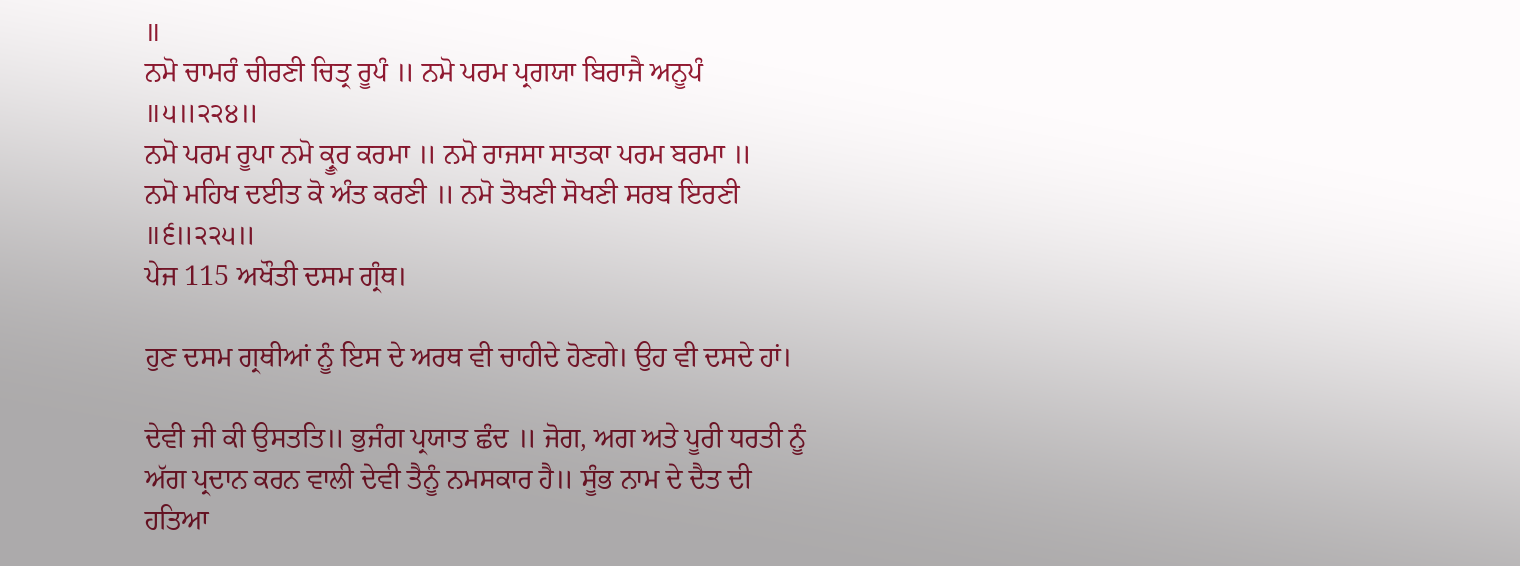॥
ਨਮੋ ਚਾਮਰੰ ਚੀਰਣੀ ਚਿਤ੍ਰ ਰੂਪੰ ॥ ਨਮੋ ਪਰਮ ਪ੍ਰਗਯਾ ਬਿਰਾਜੈ ਅਨੂਪੰ ॥੫॥੨੨੪॥
ਨਮੋ ਪਰਮ ਰੂਪਾ ਨਮੋ ਕ੍ਰੂਰ ਕਰਮਾ ॥ ਨਮੋ ਰਾਜਸਾ ਸਾਤਕਾ ਪਰਮ ਬਰਮਾ ॥
ਨਮੋ ਮਹਿਖ ਦਈਤ ਕੋ ਅੰਤ ਕਰਣੀ ॥ ਨਮੋ ਤੋਖਣੀ ਸੋਖਣੀ ਸਰਬ ਇਰਣੀ ॥੬॥੨੨੫॥
ਪੇਜ 115 ਅਖੌਤੀ ਦਸਮ ਗ੍ਰੰਥ।

ਹੁਣ ਦਸਮ ਗ੍ਰਥੀਆਂ ਨੂੰ ਇਸ ਦੇ ਅਰਥ ਵੀ ਚਾਹੀਦੇ ਹੋਣਗੇ। ਉਹ ਵੀ ਦਸਦੇ ਹਾਂ।

ਦੇਵੀ ਜੀ ਕੀ ਉਸਤਤਿ॥ ਭੁਜੰਗ ਪ੍ਰਯਾਤ ਛੰਦ ॥ ਜੋਗ, ਅਗ ਅਤੇ ਪੂਰੀ ਧਰਤੀ ਨੂੰ ਅੱਗ ਪ੍ਰਦਾਨ ਕਰਨ ਵਾਲੀ ਦੇਵੀ ਤੈਨੂੰ ਨਮਸਕਾਰ ਹੈ॥ ਸੂੰਭ ਨਾਮ ਦੇ ਦੈਤ ਦੀ ਹਤਿਆ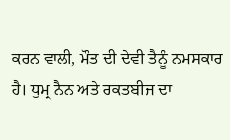ਕਰਨ ਵਾਲੀ, ਮੌਤ ਦੀ ਦੇਵੀ ਤੈਨੂੰ ਨਮਸਕਾਰ ਹੈ। ਧੁਮ੍ਰ ਨੈਨ ਅਤੇ ਰਕਤਬੀਜ ਦਾ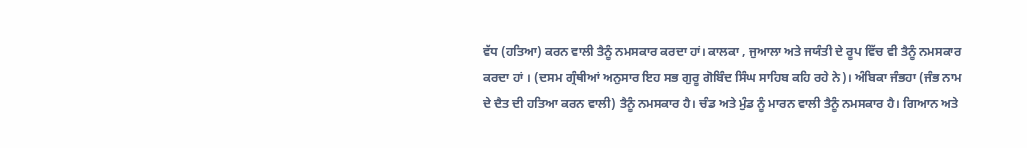ਵੱਧ (ਹਤਿਆ) ਕਰਨ ਵਾਲੀ ਤੈਨੂੰ ਨਮਸਕਾਰ ਕਰਦਾ ਹਾਂ। ਕਾਲਕਾ , ਜੁਆਲਾ ਅਤੇ ਜਯੰਤੀ ਦੇ ਰੂਪ ਵਿੱਚ ਵੀ ਤੈਨੂੰ ਨਮਸਕਾਰ ਕਰਦਾ ਹਾਂ । (ਦਸਮ ਗ੍ਰੰਥੀਆਂ ਅਨੁਸਾਰ ਇਹ ਸਭ ਗੁਰੂ ਗੋਬਿੰਦ ਸਿੰਘ ਸਾਹਿਬ ਕਹਿ ਰਹੇ ਨੇ)। ਅੰਬਿਕਾ ਜੰਭਹਾ (ਜੰਭ ਨਾਮ ਦੇ ਦੈਤ ਦੀ ਹਤਿਆ ਕਰਨ ਵਾਲੀ) ਤੈਨੂੰ ਨਮਸਕਾਰ ਹੈ। ਚੰਡ ਅਤੇ ਮੁੰਡ ਨੂੰ ਮਾਰਨ ਵਾਲੀ ਤੈਨੂੰ ਨਮਸਕਾਰ ਹੈ। ਗਿਆਨ ਅਤੇ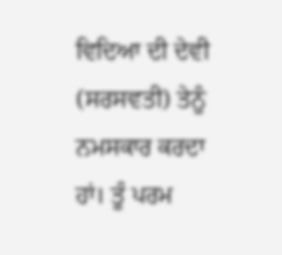ਵਿਦਿਆ ਦੀ ਦੇਵੀ (ਸਰਸਵਤੀ) ਤੇਨੂੰ ਨਮਸਕਾਰ ਕਰਦਾ ਹਾਂ। ਤੂੰ ਪਰਮ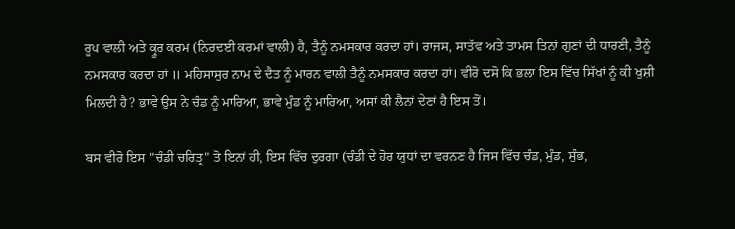ਰੂਪ ਵਾਲੀ ਅਤੇ ਕ੍ਰੂਰ ਕਰਮ (ਨਿਰਦਈ ਕਰਮਾਂ ਵਾਲੀ) ਹੈ, ਤੈਨੂੰ ਨਮਸਕਾਰ ਕਰਦਾ ਹਾਂ। ਰਾਜਸ, ਸਾਤੱਵ ਅਤੇ ਤਾਮਸ ਤਿਨਾਂ ਗੁਣਾਂ ਦੀ ਧਾਰਣੀ, ਤੈਨੂੰ ਨਮਸਕਾਰ ਕਰਦਾ ਹਾਂ ॥ ਮਹਿਸਾਸੁਰ ਨਾਮ ਦੇ ਦੈਤ ਨੂੰ ਮਾਰਨ ਵਾਲੀ ਤੈਨੂੰ ਨਮਸਕਾਰ ਕਰਦਾ ਹਾਂ। ਵੀਰੋ ਦਸੋ ਕਿ ਭਲਾ ਇਸ ਵਿੱਚ ਸਿੱਖਾਂ ਨੂੰ ਕੀ ਖੁਸ਼ੀ ਮਿਲਦੀ ਹੈ? ਭਾਵੇ ਉਸ ਨੇ ਚੰਡ ਨੂੰ ਮਾਰਿਆ, ਭਾਵੇ ਮੁੰਡ ਨੂੰ ਮਾਰਿਆ, ਅਸਾਂ ਕੀ ਲੈਨਾਂ ਦੇਣਾਂ ਹੈ ਇਸ ਤੋਂ।

ਬਸ ਵੀਰੋ ਇਸ "ਚੰਡੀ ਚਰਿਤ੍ਰ" ਤੋ ਇਨਾਂ ਹੀ, ਇਸ ਵਿੱਚ ਦੁਰਗਾ (ਚੰਡੀ ਦੇ ਹੋਰ ਯੁਧਾਂ ਦਾ ਵਰਨਣ ਹੈ ਜਿਸ ਵਿੱਚ ਚੰਡ, ਮੁੰਡ, ਸੁੰਭ,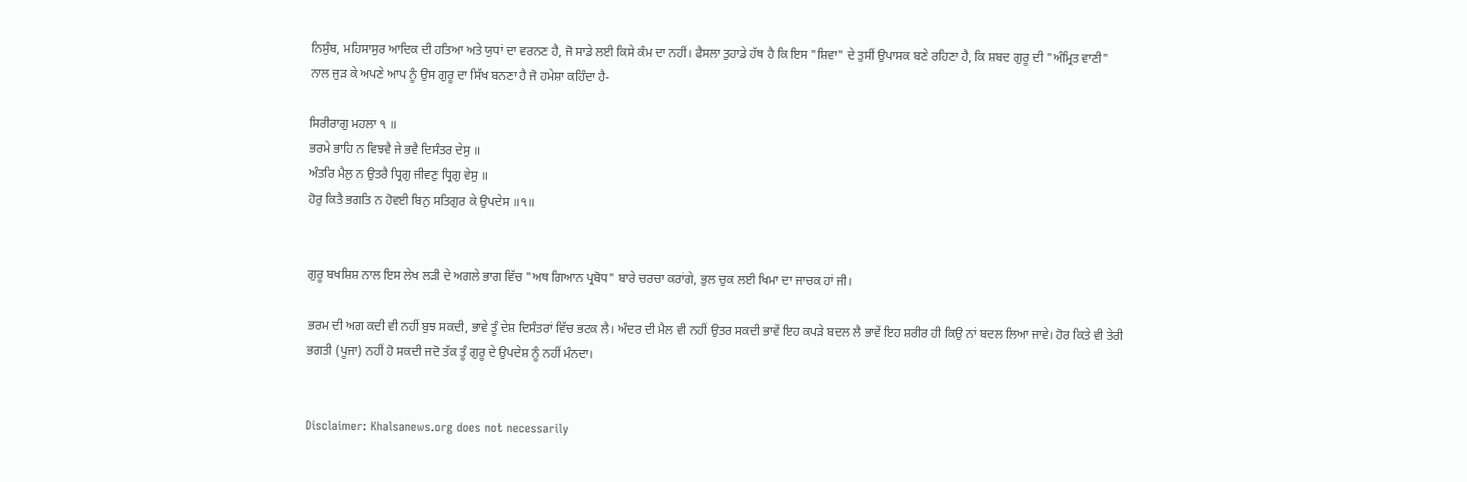ਨਿਸੁੰਬ, ਮਹਿਸਾਸੁਰ ਆਦਿਕ ਦੀ ਹਤਿਆ ਅਤੇ ਯੁਧਾਂ ਦਾ ਵਰਨਣ ਹੈ, ਜੋ ਸਾਡੇ ਲਈ ਕਿਸੇ ਕੰਮ ਦਾ ਨਹੀਂ। ਫੈਸਲਾ ਤੁਹਾਡੇ ਹੱਥ ਹੈ ਕਿ ਇਸ "ਸ਼ਿਵਾ" ਦੇ ਤੁਸੀਂ ਉਪਾਸਕ ਬਣੇ ਰਹਿਣਾ ਹੈ, ਕਿ ਸ਼ਬਦ ਗੁਰੂ ਦੀ "ਅੰਮ੍ਰਿਤ ਵਾਣੀ" ਨਾਲ ਜੁੜ ਕੇ ਅਪਣੇ ਆਪ ਨੂੰ ਉਸ ਗੁਰੂ ਦਾ ਸਿੱਖ ਬਨਣਾ ਹੈ ਜੋ ਹਮੇਸ਼ਾ ਕਹਿੰਦਾ ਹੈ-

ਸਿਰੀਰਾਗੁ ਮਹਲਾ ੧ ॥
ਭਰਮੇ ਭਾਹਿ ਨ ਵਿਝਵੈ ਜੇ ਭਵੈ ਦਿਸੰਤਰ ਦੇਸੁ ॥
ਅੰਤਰਿ ਮੈਲੁ ਨ ਉਤਰੈ ਧ੍ਰਿਗੁ ਜੀਵਣੁ ਧ੍ਰਿਗੁ ਵੇਸੁ ॥
ਹੋਰੁ ਕਿਤੈ ਭਗਤਿ ਨ ਹੋਵਈ ਬਿਨੁ ਸਤਿਗੁਰ ਕੇ ਉਪਦੇਸ ॥੧॥


ਗੁਰੂ ਬਖਸ਼ਿਸ਼ ਨਾਲ ਇਸ ਲੇਖ ਲੜੀ ਦੇ ਅਗਲੇ ਭਾਗ ਵਿੱਚ "ਅਥ ਗਿਆਨ ਪ੍ਰਬੋਧ" ਬਾਰੇ ਚਰਚਾ ਕਰਾਂਗੇ, ਭੁਲ ਚੁਕ ਲਈ ਖਿਮਾ ਦਾ ਜਾਚਕ ਹਾਂ ਜੀ।

ਭਰਮ ਦੀ ਅਗ ਕਦੀ ਵੀ ਨਹੀਂ ਬੁਝ ਸਕਦੀ, ਭਾਵੇ ਤੂੰ ਦੇਸ਼ ਦਿਸੰਤਰਾਂ ਵਿੱਚ ਭਟਕ ਲੈ। ਅੰਦਰ ਦੀ ਮੈਲ ਵੀ ਨਹੀਂ ਉਤਰ ਸਕਦੀ ਭਾਵੇਂ ਇਹ ਕਪੜੇ ਬਦਲ ਲੈ ਭਾਵੇਂ ਇਹ ਸ਼ਰੀਰ ਹੀ ਕਿਉ ਨਾਂ ਬਦਲ ਲਿਆ ਜਾਵੇ। ਹੋਰ ਕਿਤੇ ਵੀ ਤੇਰੀ ਭਗਤੀ (ਪੂਜਾ) ਨਹੀਂ ਹੋ ਸਕਦੀ ਜਦੋ ਤੱਕ ਤੂੰ ਗੁਰੂ ਦੇ ਉਪਦੇਸ਼ ਨੂੰ ਨਹੀਂ ਮੰਨਦਾ।


Disclaimer: Khalsanews.org does not necessarily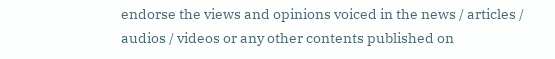endorse the views and opinions voiced in the news / articles / audios / videos or any other contents published on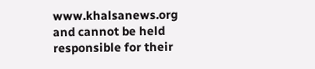www.khalsanews.org and cannot be held responsible for their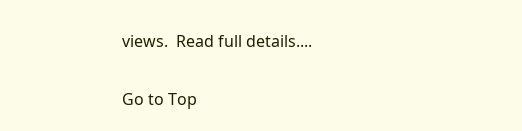views.  Read full details....

Go to Top